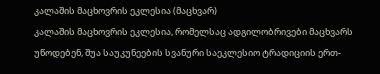კალაშის მაცხოვრის ეკლესია (მაცხვარ)
კალაშის მაცხოვრის ეკლესია, რომელსაც ადგილობრივები მაცხვარს უწოდებენ, შუა საუკუნეების სვანური საეკლესიო ტრადიციის ერთ-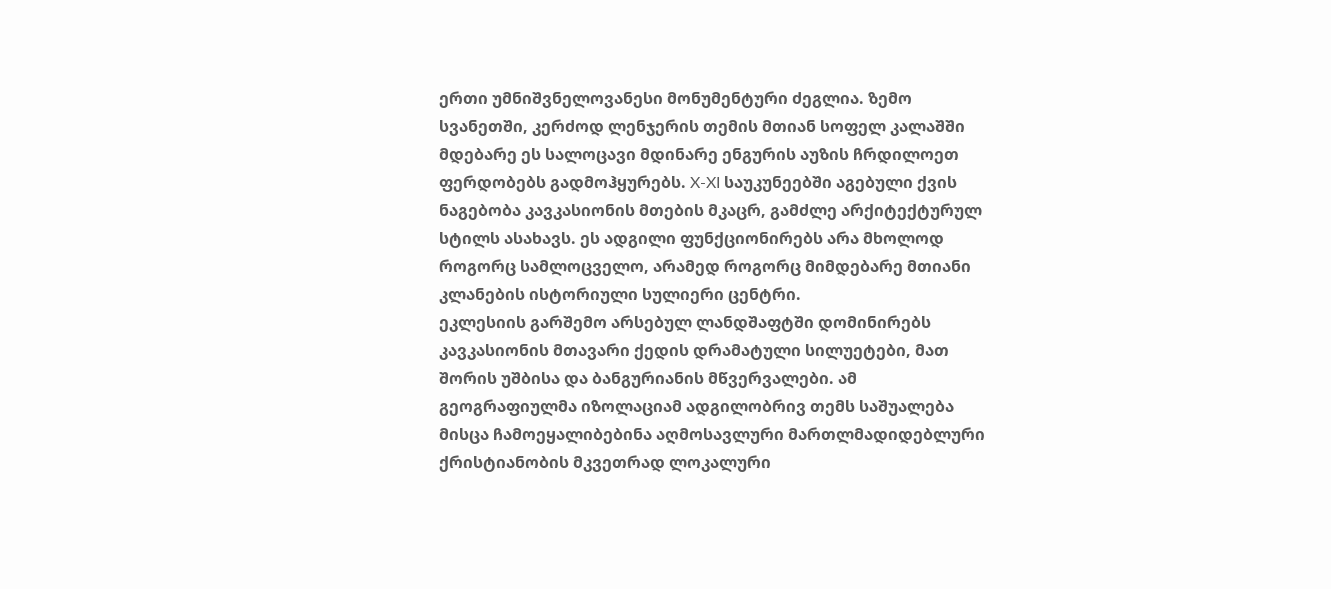ერთი უმნიშვნელოვანესი მონუმენტური ძეგლია. ზემო სვანეთში, კერძოდ ლენჯერის თემის მთიან სოფელ კალაშში მდებარე ეს სალოცავი მდინარე ენგურის აუზის ჩრდილოეთ ფერდობებს გადმოჰყურებს. X-XI საუკუნეებში აგებული ქვის ნაგებობა კავკასიონის მთების მკაცრ, გამძლე არქიტექტურულ სტილს ასახავს. ეს ადგილი ფუნქციონირებს არა მხოლოდ როგორც სამლოცველო, არამედ როგორც მიმდებარე მთიანი კლანების ისტორიული სულიერი ცენტრი.
ეკლესიის გარშემო არსებულ ლანდშაფტში დომინირებს კავკასიონის მთავარი ქედის დრამატული სილუეტები, მათ შორის უშბისა და ბანგურიანის მწვერვალები. ამ გეოგრაფიულმა იზოლაციამ ადგილობრივ თემს საშუალება მისცა ჩამოეყალიბებინა აღმოსავლური მართლმადიდებლური ქრისტიანობის მკვეთრად ლოკალური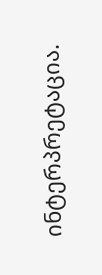ინტერპრეტაცია.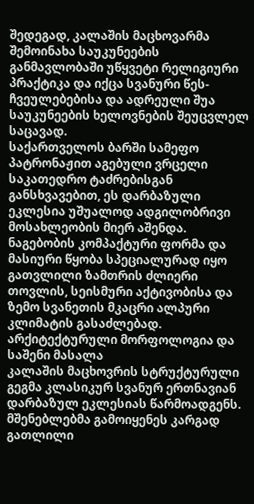შედეგად, კალაშის მაცხოვარმა შემოინახა საუკუნეების განმავლობაში უწყვეტი რელიგიური პრაქტიკა და იქცა სვანური წეს-ჩვეულებებისა და ადრეული შუა საუკუნეების ხელოვნების შეუცვლელ საცავად.
საქართველოს ბარში სამეფო პატრონაჟით აგებული ვრცელი საკათედრო ტაძრებისგან განსხვავებით, ეს დარბაზული ეკლესია უშუალოდ ადგილობრივი მოსახლეობის მიერ აშენდა. ნაგებობის კომპაქტური ფორმა და მასიური წყობა სპეციალურად იყო გათვლილი ზამთრის ძლიერი თოვლის, სეისმური აქტივობისა და ზემო სვანეთის მკაცრი ალპური კლიმატის გასაძლებად.
არქიტექტურული მორფოლოგია და საშენი მასალა
კალაშის მაცხოვრის სტრუქტურული გეგმა კლასიკურ სვანურ ერთნავიან დარბაზულ ეკლესიას წარმოადგენს. მშენებლებმა გამოიყენეს კარგად გათლილი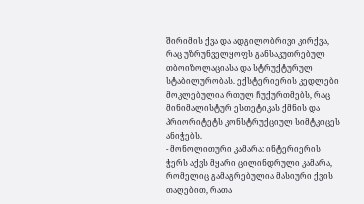შირიმის ქვა და ადგილობრივი კირქვა, რაც უზრუნველყოფს განსაკუთრებულ თბოიზოლაციასა და სტრუქტურულ სტაბილურობას. ექსტერიერის კედლები მოკლებულია რთულ ჩუქურთმებს, რაც მინიმალისტურ ესთეტიკას ქმნის და პრიორიტეტს კონსტრუქციულ სიმტკიცეს ანიჭებს.
- მონოლითური კამარა: ინტერიერის ჭერს აქვს მყარი ცილინდრული კამარა, რომელიც გამაგრებულია მასიური ქვის თაღებით, რათა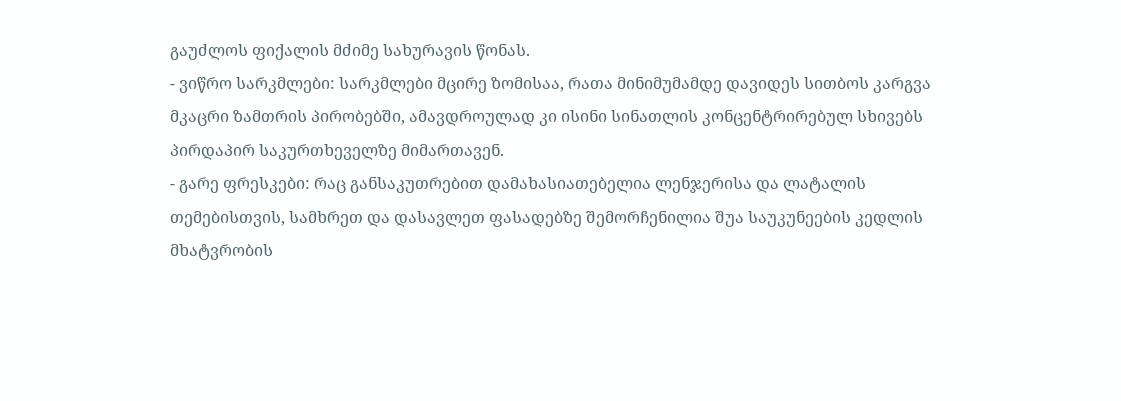გაუძლოს ფიქალის მძიმე სახურავის წონას.
- ვიწრო სარკმლები: სარკმლები მცირე ზომისაა, რათა მინიმუმამდე დავიდეს სითბოს კარგვა მკაცრი ზამთრის პირობებში, ამავდროულად კი ისინი სინათლის კონცენტრირებულ სხივებს პირდაპირ საკურთხეველზე მიმართავენ.
- გარე ფრესკები: რაც განსაკუთრებით დამახასიათებელია ლენჯერისა და ლატალის თემებისთვის, სამხრეთ და დასავლეთ ფასადებზე შემორჩენილია შუა საუკუნეების კედლის მხატვრობის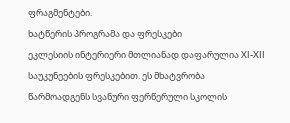ფრაგმენტები.
ხატწერის პროგრამა და ფრესკები
ეკლესიის ინტერიერი მთლიანად დაფარულია XI-XII საუკუნეების ფრესკებით. ეს მხატვრობა წარმოადგენს სვანური ფერწერული სკოლის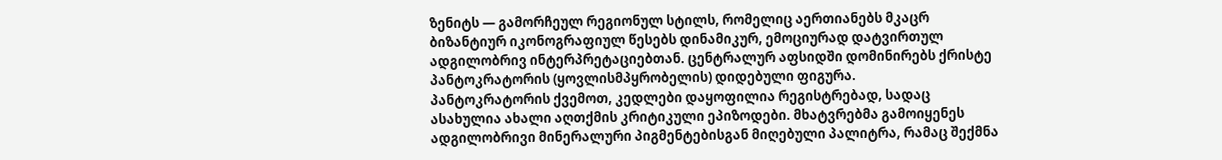ზენიტს — გამორჩეულ რეგიონულ სტილს, რომელიც აერთიანებს მკაცრ ბიზანტიურ იკონოგრაფიულ წესებს დინამიკურ, ემოციურად დატვირთულ ადგილობრივ ინტერპრეტაციებთან. ცენტრალურ აფსიდში დომინირებს ქრისტე პანტოკრატორის (ყოვლისმპყრობელის) დიდებული ფიგურა.
პანტოკრატორის ქვემოთ, კედლები დაყოფილია რეგისტრებად, სადაც ასახულია ახალი აღთქმის კრიტიკული ეპიზოდები. მხატვრებმა გამოიყენეს ადგილობრივი მინერალური პიგმენტებისგან მიღებული პალიტრა, რამაც შექმნა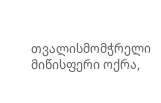თვალისმომჭრელი მიწისფერი ოქრა,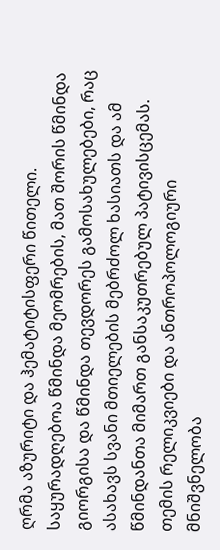ღრმა აზურიტი და ჰემატიტისფერი წითელი. საყურადღებოა წმინდა მეომრების, მათ შორის წმინდა გიორგისა და წმინდა თევდორეს გამოსახულებები, რაც ასახავს სვანი მთიელების მებრძოლ ხასიათს და ამ წმინდანთა მიმართ განსაკუთრებულ პატივისცემას.
თემის რელიკვიები და ანთროპოლოგიური მნიშვნელობა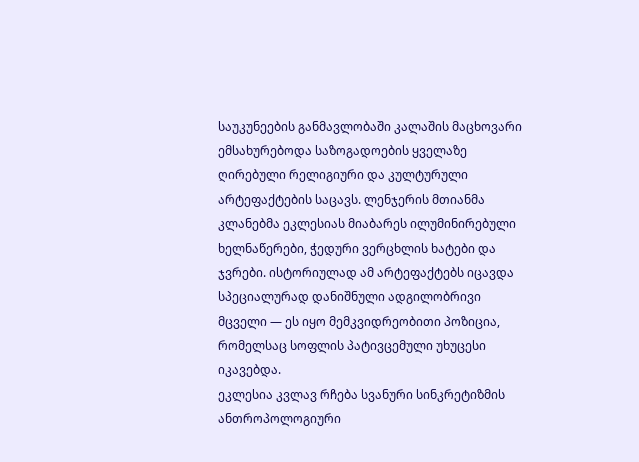საუკუნეების განმავლობაში კალაშის მაცხოვარი ემსახურებოდა საზოგადოების ყველაზე ღირებული რელიგიური და კულტურული არტეფაქტების საცავს. ლენჯერის მთიანმა კლანებმა ეკლესიას მიაბარეს ილუმინირებული ხელნაწერები, ჭედური ვერცხლის ხატები და ჯვრები. ისტორიულად ამ არტეფაქტებს იცავდა სპეციალურად დანიშნული ადგილობრივი მცველი — ეს იყო მემკვიდრეობითი პოზიცია, რომელსაც სოფლის პატივცემული უხუცესი იკავებდა.
ეკლესია კვლავ რჩება სვანური სინკრეტიზმის ანთროპოლოგიური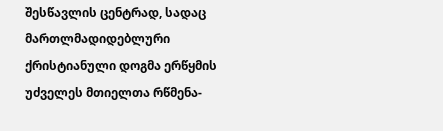შესწავლის ცენტრად, სადაც მართლმადიდებლური ქრისტიანული დოგმა ერწყმის უძველეს მთიელთა რწმენა-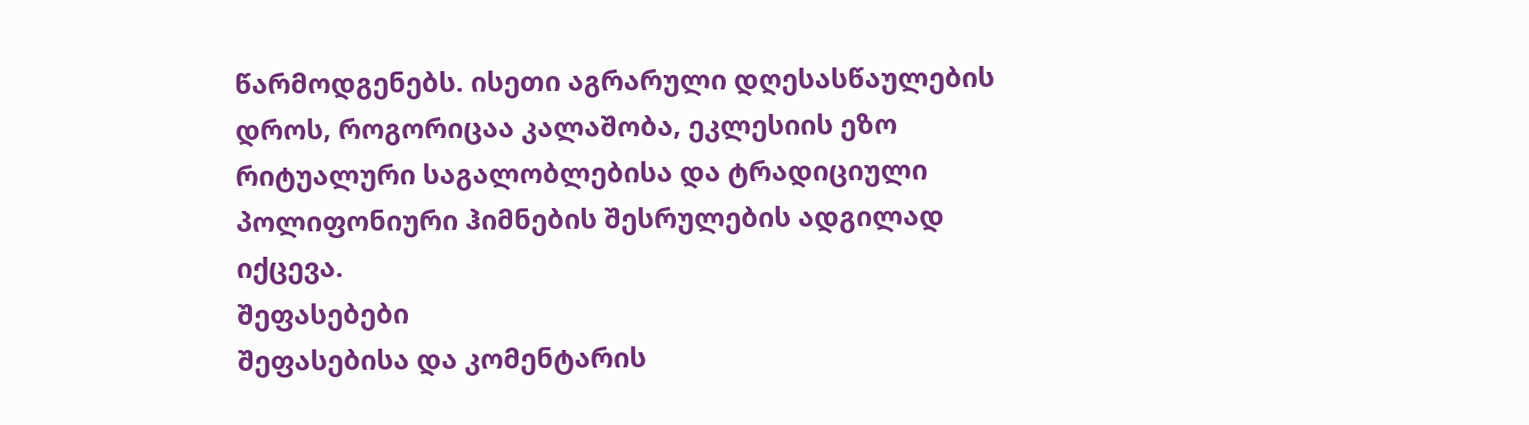წარმოდგენებს. ისეთი აგრარული დღესასწაულების დროს, როგორიცაა კალაშობა, ეკლესიის ეზო რიტუალური საგალობლებისა და ტრადიციული პოლიფონიური ჰიმნების შესრულების ადგილად იქცევა.
შეფასებები
შეფასებისა და კომენტარის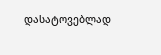დასატოვებლად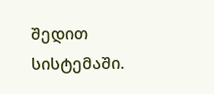შედით სისტემაში.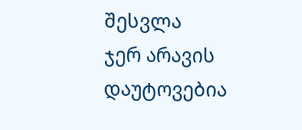შესვლა
ჯერ არავის დაუტოვებია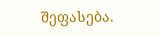შეფასება.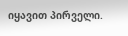იყავით პირველი.